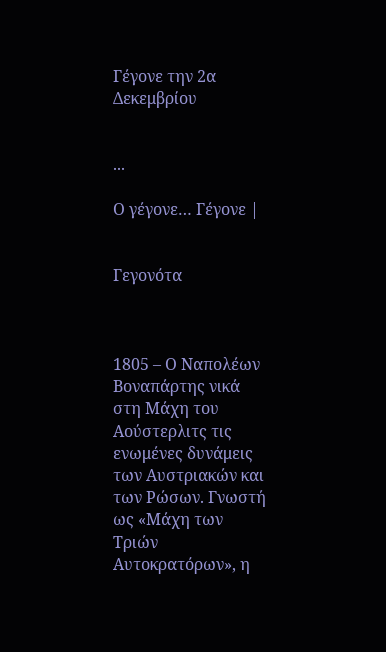Γέγονε την 2α Δεκεμβρίου


...

Ο γέγονε… Γέγονε |


Γεγονότα



1805 – Ο Ναπολέων Βοναπάρτης νικά στη Μάχη του Αούστερλιτς τις ενωμένες δυνάμεις των Αυστριακών και των Ρώσων. Γνωστή ως «Μάχη των Τριών Αυτοκρατόρων», η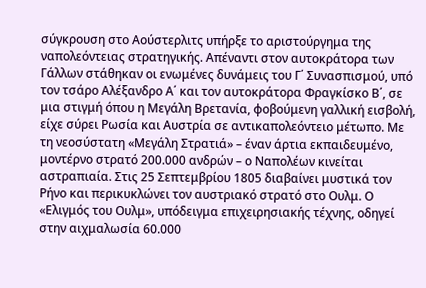σύγκρουση στο Αούστερλιτς υπήρξε το αριστούργημα της ναπολεόντειας στρατηγικής. Απέναντι στον αυτοκράτορα των Γάλλων στάθηκαν οι ενωμένες δυνάμεις του Γ΄ Συνασπισμού, υπό τον τσάρο Αλέξανδρο Α΄ και τον αυτοκράτορα Φραγκίσκο Β΄, σε μια στιγμή όπου η Μεγάλη Βρετανία, φοβούμενη γαλλική εισβολή, είχε σύρει Ρωσία και Αυστρία σε αντικαπολεόντειο μέτωπο. Με τη νεοσύστατη «Μεγάλη Στρατιά» – έναν άρτια εκπαιδευμένο, μοντέρνο στρατό 200.000 ανδρών – ο Ναπολέων κινείται αστραπιαία. Στις 25 Σεπτεμβρίου 1805 διαβαίνει μυστικά τον Ρήνο και περικυκλώνει τον αυστριακό στρατό στο Ουλμ. Ο «Ελιγμός του Ουλμ», υπόδειγμα επιχειρησιακής τέχνης, οδηγεί στην αιχμαλωσία 60.000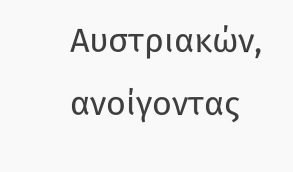Αυστριακών, ανοίγοντας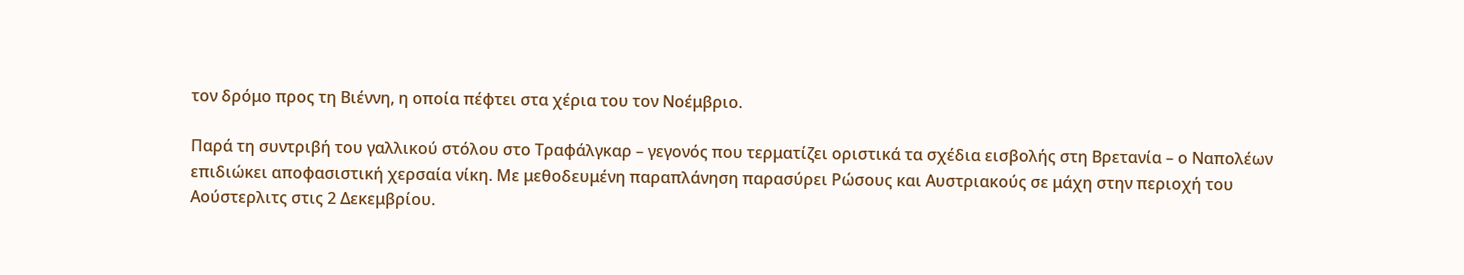τον δρόμο προς τη Βιέννη, η οποία πέφτει στα χέρια του τον Νοέμβριο.

Παρά τη συντριβή του γαλλικού στόλου στο Τραφάλγκαρ – γεγονός που τερματίζει οριστικά τα σχέδια εισβολής στη Βρετανία – ο Ναπολέων επιδιώκει αποφασιστική χερσαία νίκη. Με μεθοδευμένη παραπλάνηση παρασύρει Ρώσους και Αυστριακούς σε μάχη στην περιοχή του Αούστερλιτς στις 2 Δεκεμβρίου.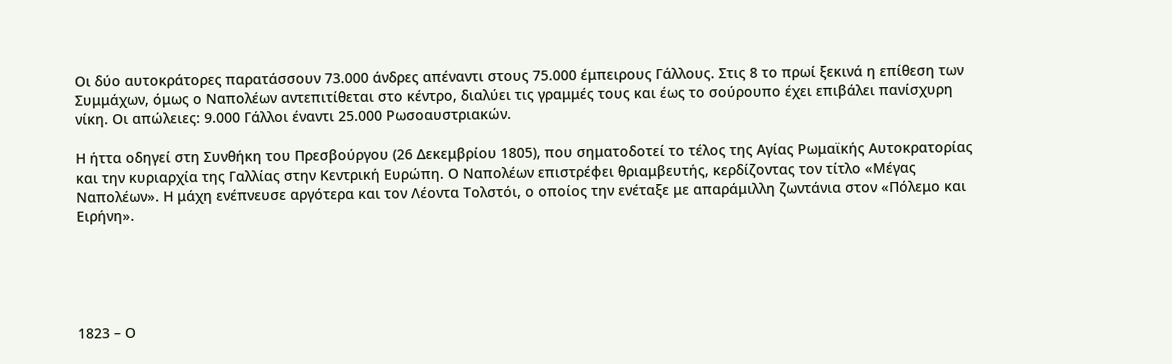Οι δύο αυτοκράτορες παρατάσσουν 73.000 άνδρες απέναντι στους 75.000 έμπειρους Γάλλους. Στις 8 το πρωί ξεκινά η επίθεση των Συμμάχων, όμως ο Ναπολέων αντεπιτίθεται στο κέντρο, διαλύει τις γραμμές τους και έως το σούρουπο έχει επιβάλει πανίσχυρη νίκη. Οι απώλειες: 9.000 Γάλλοι έναντι 25.000 Ρωσοαυστριακών.

Η ήττα οδηγεί στη Συνθήκη του Πρεσβούργου (26 Δεκεμβρίου 1805), που σηματοδοτεί το τέλος της Αγίας Ρωμαϊκής Αυτοκρατορίας και την κυριαρχία της Γαλλίας στην Κεντρική Ευρώπη. Ο Ναπολέων επιστρέφει θριαμβευτής, κερδίζοντας τον τίτλο «Μέγας Ναπολέων». Η μάχη ενέπνευσε αργότερα και τον Λέοντα Τολστόι, ο οποίος την ενέταξε με απαράμιλλη ζωντάνια στον «Πόλεμο και Ειρήνη».





1823 – Ο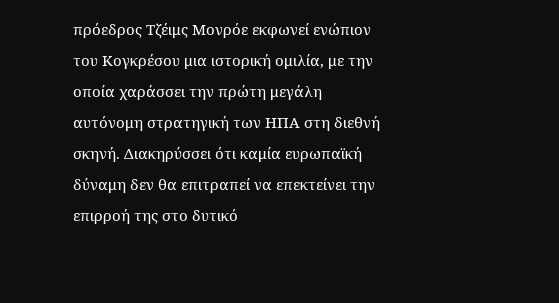πρόεδρος Τζέιμς Μονρόε εκφωνεί ενώπιον του Κογκρέσου μια ιστορική ομιλία, με την οποία χαράσσει την πρώτη μεγάλη αυτόνομη στρατηγική των ΗΠΑ στη διεθνή σκηνή. Διακηρύσσει ότι καμία ευρωπαϊκή δύναμη δεν θα επιτραπεί να επεκτείνει την επιρροή της στο δυτικό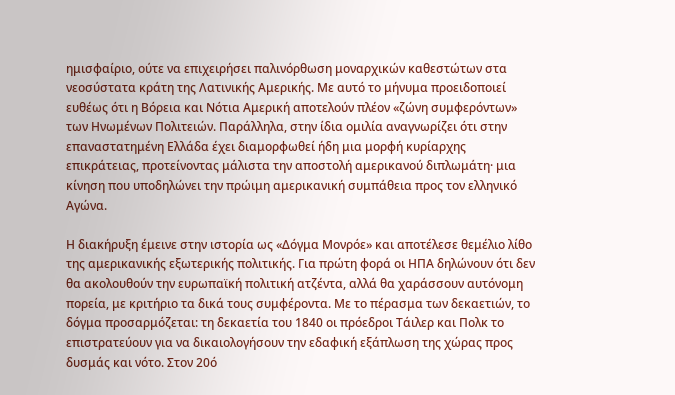ημισφαίριο, ούτε να επιχειρήσει παλινόρθωση μοναρχικών καθεστώτων στα νεοσύστατα κράτη της Λατινικής Αμερικής. Με αυτό το μήνυμα προειδοποιεί ευθέως ότι η Βόρεια και Νότια Αμερική αποτελούν πλέον «ζώνη συμφερόντων» των Ηνωμένων Πολιτειών. Παράλληλα, στην ίδια ομιλία αναγνωρίζει ότι στην επαναστατημένη Ελλάδα έχει διαμορφωθεί ήδη μια μορφή κυρίαρχης επικράτειας, προτείνοντας μάλιστα την αποστολή αμερικανού διπλωμάτη· μια κίνηση που υποδηλώνει την πρώιμη αμερικανική συμπάθεια προς τον ελληνικό Αγώνα.

Η διακήρυξη έμεινε στην ιστορία ως «Δόγμα Μονρόε» και αποτέλεσε θεμέλιο λίθο της αμερικανικής εξωτερικής πολιτικής. Για πρώτη φορά οι ΗΠΑ δηλώνουν ότι δεν θα ακολουθούν την ευρωπαϊκή πολιτική ατζέντα, αλλά θα χαράσσουν αυτόνομη πορεία, με κριτήριο τα δικά τους συμφέροντα. Με το πέρασμα των δεκαετιών, το δόγμα προσαρμόζεται: τη δεκαετία του 1840 οι πρόεδροι Τάιλερ και Πολκ το επιστρατεύουν για να δικαιολογήσουν την εδαφική εξάπλωση της χώρας προς δυσμάς και νότο. Στον 20ό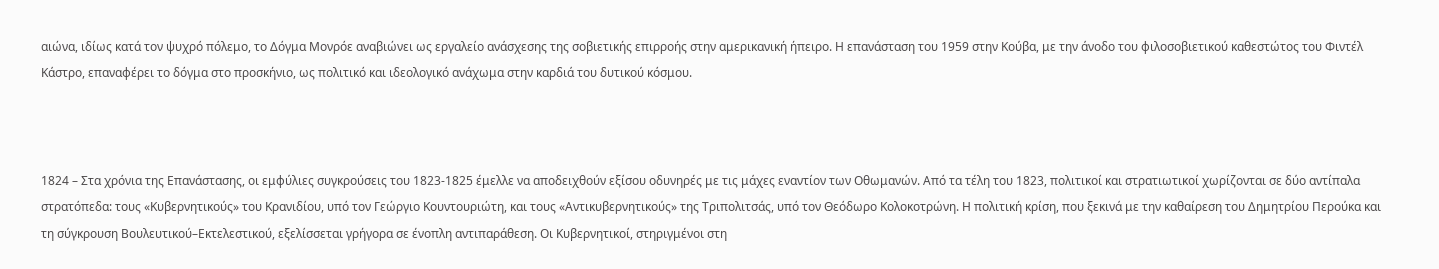αιώνα, ιδίως κατά τον ψυχρό πόλεμο, το Δόγμα Μονρόε αναβιώνει ως εργαλείο ανάσχεσης της σοβιετικής επιρροής στην αμερικανική ήπειρο. Η επανάσταση του 1959 στην Κούβα, με την άνοδο του φιλοσοβιετικού καθεστώτος του Φιντέλ Κάστρο, επαναφέρει το δόγμα στο προσκήνιο, ως πολιτικό και ιδεολογικό ανάχωμα στην καρδιά του δυτικού κόσμου.



1824 – Στα χρόνια της Επανάστασης, οι εμφύλιες συγκρούσεις του 1823-1825 έμελλε να αποδειχθούν εξίσου οδυνηρές με τις μάχες εναντίον των Οθωμανών. Από τα τέλη του 1823, πολιτικοί και στρατιωτικοί χωρίζονται σε δύο αντίπαλα στρατόπεδα: τους «Κυβερνητικούς» του Κρανιδίου, υπό τον Γεώργιο Κουντουριώτη, και τους «Αντικυβερνητικούς» της Τριπολιτσάς, υπό τον Θεόδωρο Κολοκοτρώνη. Η πολιτική κρίση, που ξεκινά με την καθαίρεση του Δημητρίου Περούκα και τη σύγκρουση Βουλευτικού–Εκτελεστικού, εξελίσσεται γρήγορα σε ένοπλη αντιπαράθεση. Οι Κυβερνητικοί, στηριγμένοι στη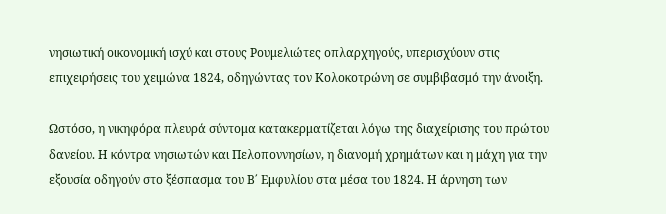νησιωτική οικονομική ισχύ και στους Ρουμελιώτες οπλαρχηγούς, υπερισχύουν στις επιχειρήσεις του χειμώνα 1824, οδηγώντας τον Κολοκοτρώνη σε συμβιβασμό την άνοιξη.

Ωστόσο, η νικηφόρα πλευρά σύντομα κατακερματίζεται λόγω της διαχείρισης του πρώτου δανείου. Η κόντρα νησιωτών και Πελοποννησίων, η διανομή χρημάτων και η μάχη για την εξουσία οδηγούν στο ξέσπασμα του Β΄ Εμφυλίου στα μέσα του 1824. Η άρνηση των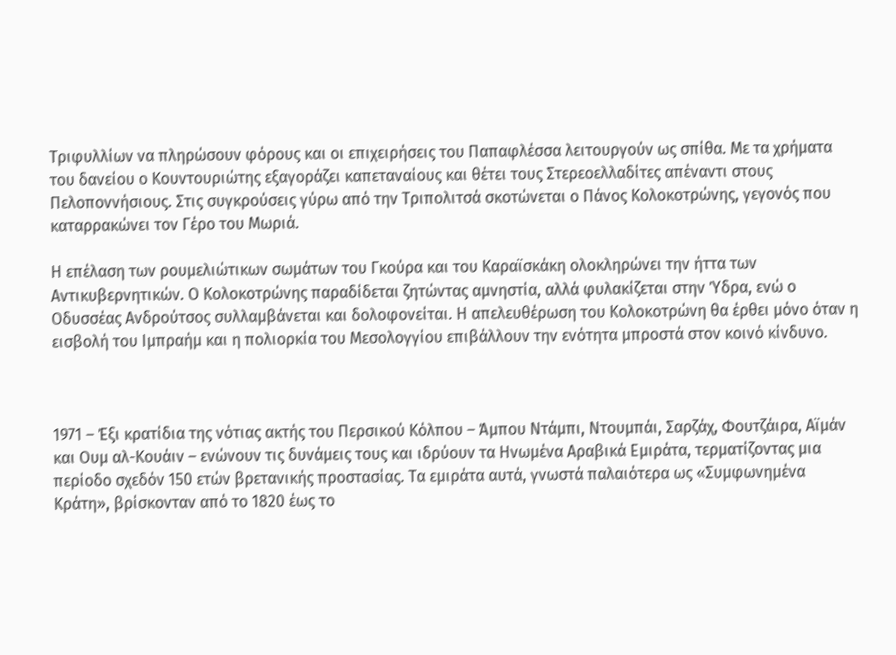Τριφυλλίων να πληρώσουν φόρους και οι επιχειρήσεις του Παπαφλέσσα λειτουργούν ως σπίθα. Με τα χρήματα του δανείου ο Κουντουριώτης εξαγοράζει καπεταναίους και θέτει τους Στερεοελλαδίτες απέναντι στους Πελοποννήσιους. Στις συγκρούσεις γύρω από την Τριπολιτσά σκοτώνεται ο Πάνος Κολοκοτρώνης, γεγονός που καταρρακώνει τον Γέρο του Μωριά.

Η επέλαση των ρουμελιώτικων σωμάτων του Γκούρα και του Καραϊσκάκη ολοκληρώνει την ήττα των Αντικυβερνητικών. Ο Κολοκοτρώνης παραδίδεται ζητώντας αμνηστία, αλλά φυλακίζεται στην Ύδρα, ενώ ο Οδυσσέας Ανδρούτσος συλλαμβάνεται και δολοφονείται. Η απελευθέρωση του Κολοκοτρώνη θα έρθει μόνο όταν η εισβολή του Ιμπραήμ και η πολιορκία του Μεσολογγίου επιβάλλουν την ενότητα μπροστά στον κοινό κίνδυνο.



1971 – Έξι κρατίδια της νότιας ακτής του Περσικού Κόλπου – Άμπου Ντάμπι, Ντουμπάι, Σαρζάχ, Φουτζάιρα, Αϊμάν και Ουμ αλ-Κουάιν – ενώνουν τις δυνάμεις τους και ιδρύουν τα Ηνωμένα Αραβικά Εμιράτα, τερματίζοντας μια περίοδο σχεδόν 150 ετών βρετανικής προστασίας. Τα εμιράτα αυτά, γνωστά παλαιότερα ως «Συμφωνημένα Κράτη», βρίσκονταν από το 1820 έως το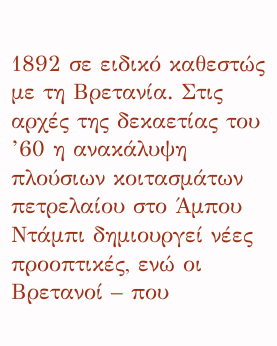1892 σε ειδικό καθεστώς με τη Βρετανία. Στις αρχές της δεκαετίας του ’60 η ανακάλυψη πλούσιων κοιτασμάτων πετρελαίου στο Άμπου Ντάμπι δημιουργεί νέες προοπτικές, ενώ οι Βρετανοί – που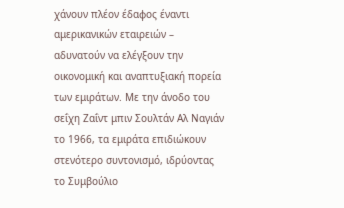χάνουν πλέον έδαφος έναντι αμερικανικών εταιρειών – αδυνατούν να ελέγξουν την οικονομική και αναπτυξιακή πορεία των εμιράτων. Με την άνοδο του σεΐχη Ζαΐντ μπιν Σουλτάν Αλ Ναγιάν το 1966, τα εμιράτα επιδιώκουν στενότερο συντονισμό, ιδρύοντας το Συμβούλιο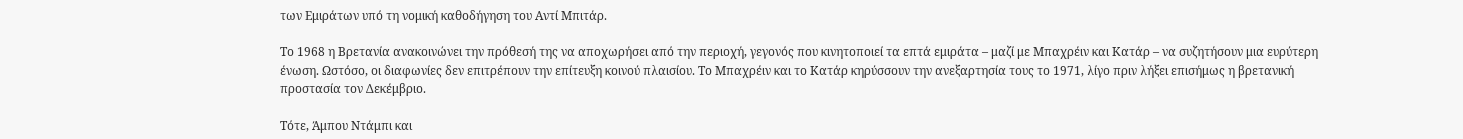των Εμιράτων υπό τη νομική καθοδήγηση του Αντί Μπιτάρ.

Το 1968 η Βρετανία ανακοινώνει την πρόθεσή της να αποχωρήσει από την περιοχή, γεγονός που κινητοποιεί τα επτά εμιράτα – μαζί με Μπαχρέιν και Κατάρ – να συζητήσουν μια ευρύτερη ένωση. Ωστόσο, οι διαφωνίες δεν επιτρέπουν την επίτευξη κοινού πλαισίου. Το Μπαχρέιν και το Κατάρ κηρύσσουν την ανεξαρτησία τους το 1971, λίγο πριν λήξει επισήμως η βρετανική προστασία τον Δεκέμβριο.

Τότε, Άμπου Ντάμπι και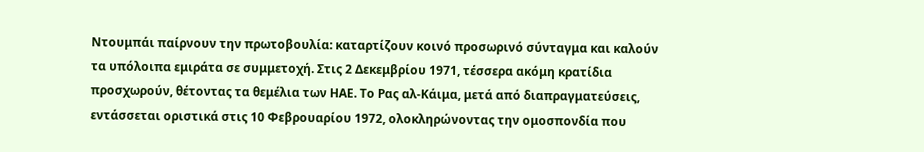Ντουμπάι παίρνουν την πρωτοβουλία: καταρτίζουν κοινό προσωρινό σύνταγμα και καλούν τα υπόλοιπα εμιράτα σε συμμετοχή. Στις 2 Δεκεμβρίου 1971, τέσσερα ακόμη κρατίδια προσχωρούν, θέτοντας τα θεμέλια των ΗΑΕ. Το Ρας αλ-Κάιμα, μετά από διαπραγματεύσεις, εντάσσεται οριστικά στις 10 Φεβρουαρίου 1972, ολοκληρώνοντας την ομοσπονδία που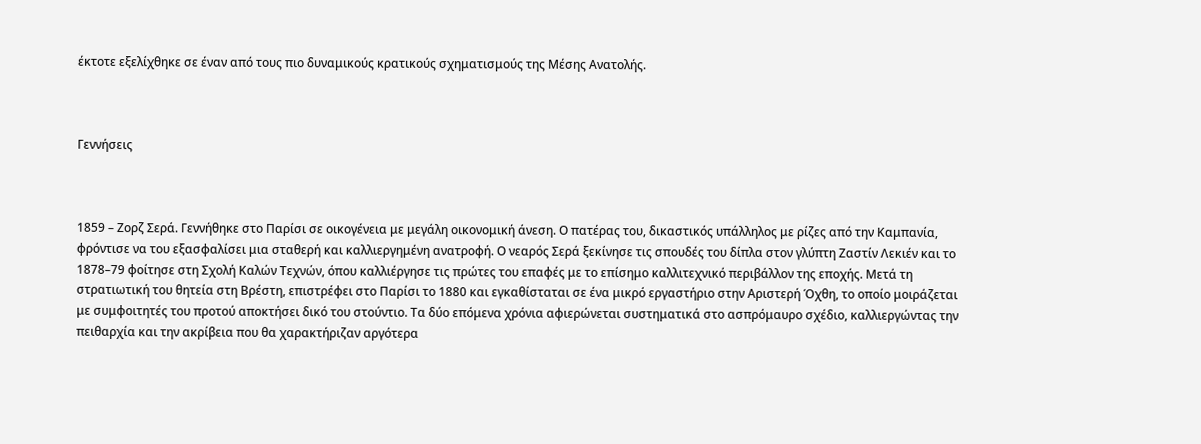έκτοτε εξελίχθηκε σε έναν από τους πιο δυναμικούς κρατικούς σχηματισμούς της Μέσης Ανατολής.



Γεννήσεις



1859 – Ζορζ Σερά. Γεννήθηκε στο Παρίσι σε οικογένεια με μεγάλη οικονομική άνεση. Ο πατέρας του, δικαστικός υπάλληλος με ρίζες από την Καμπανία, φρόντισε να του εξασφαλίσει μια σταθερή και καλλιεργημένη ανατροφή. Ο νεαρός Σερά ξεκίνησε τις σπουδές του δίπλα στον γλύπτη Ζαστίν Λεκιέν και το 1878–79 φοίτησε στη Σχολή Καλών Τεχνών, όπου καλλιέργησε τις πρώτες του επαφές με το επίσημο καλλιτεχνικό περιβάλλον της εποχής. Μετά τη στρατιωτική του θητεία στη Βρέστη, επιστρέφει στο Παρίσι το 1880 και εγκαθίσταται σε ένα μικρό εργαστήριο στην Αριστερή Όχθη, το οποίο μοιράζεται με συμφοιτητές του προτού αποκτήσει δικό του στούντιο. Τα δύο επόμενα χρόνια αφιερώνεται συστηματικά στο ασπρόμαυρο σχέδιο, καλλιεργώντας την πειθαρχία και την ακρίβεια που θα χαρακτήριζαν αργότερα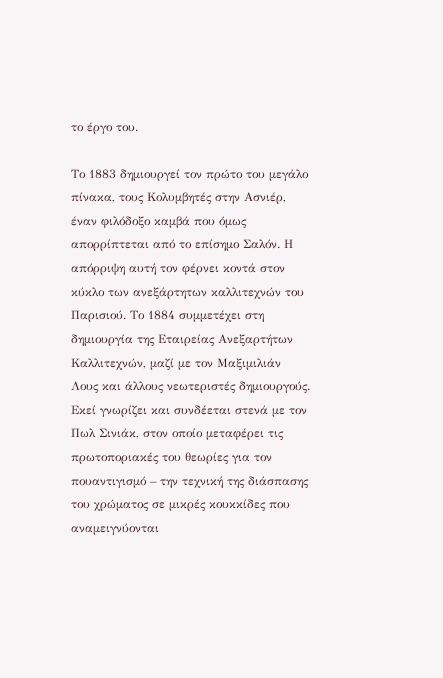το έργο του.

Το 1883 δημιουργεί τον πρώτο του μεγάλο πίνακα, τους Κολυμβητές στην Ασνιέρ, έναν φιλόδοξο καμβά που όμως απορρίπτεται από το επίσημο Σαλόν. Η απόρριψη αυτή τον φέρνει κοντά στον κύκλο των ανεξάρτητων καλλιτεχνών του Παρισιού. Το 1884 συμμετέχει στη δημιουργία της Εταιρείας Ανεξαρτήτων Καλλιτεχνών, μαζί με τον Μαξιμιλιάν Λους και άλλους νεωτεριστές δημιουργούς. Εκεί γνωρίζει και συνδέεται στενά με τον Πωλ Σινιάκ, στον οποίο μεταφέρει τις πρωτοποριακές του θεωρίες για τον πουαντιγισμό – την τεχνική της διάσπασης του χρώματος σε μικρές κουκκίδες που αναμειγνύονται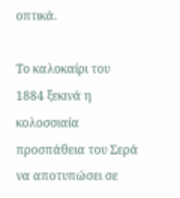οπτικά.

Το καλοκαίρι του 1884 ξεκινά η κολοσσιαία προσπάθεια του Σερά να αποτυπώσει σε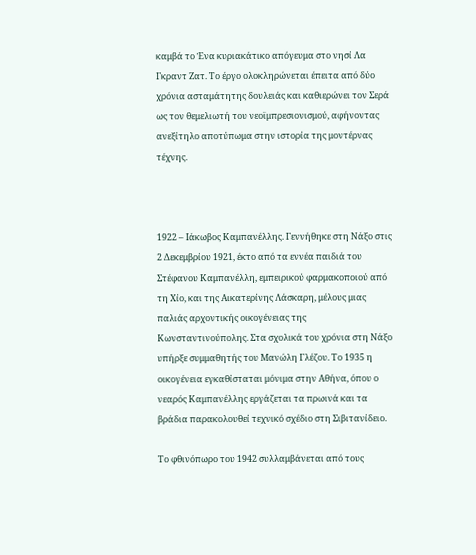καμβά το Ένα κυριακάτικο απόγευμα στο νησί Λα Γκραντ Ζατ. Το έργο ολοκληρώνεται έπειτα από δύο χρόνια ασταμάτητης δουλειάς και καθιερώνει τον Σερά ως τον θεμελιωτή του νεοϊμπρεσιονισμού, αφήνοντας ανεξίτηλο αποτύπωμα στην ιστορία της μοντέρνας τέχνης.



1922 – Ιάκωβος Καμπανέλλης. Γεννήθηκε στη Νάξο στις 2 Δεκεμβρίου 1921, έκτο από τα εννέα παιδιά του Στέφανου Καμπανέλλη, εμπειρικού φαρμακοποιού από τη Χίο, και της Αικατερίνης Λάσκαρη, μέλους μιας παλιάς αρχοντικής οικογένειας της Κωνσταντινούπολης. Στα σχολικά του χρόνια στη Νάξο υπήρξε συμμαθητής του Μανώλη Γλέζου. Το 1935 η οικογένεια εγκαθίσταται μόνιμα στην Αθήνα, όπου ο νεαρός Καμπανέλλης εργάζεται τα πρωινά και τα βράδια παρακολουθεί τεχνικό σχέδιο στη Σιβιτανίδειο.

Το φθινόπωρο του 1942 συλλαμβάνεται από τους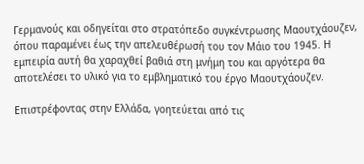Γερμανούς και οδηγείται στο στρατόπεδο συγκέντρωσης Μαουτχάουζεν, όπου παραμένει έως την απελευθέρωσή του τον Μάιο του 1945. Η εμπειρία αυτή θα χαραχθεί βαθιά στη μνήμη του και αργότερα θα αποτελέσει το υλικό για το εμβληματικό του έργο Μαουτχάουζεν.

Επιστρέφοντας στην Ελλάδα, γοητεύεται από τις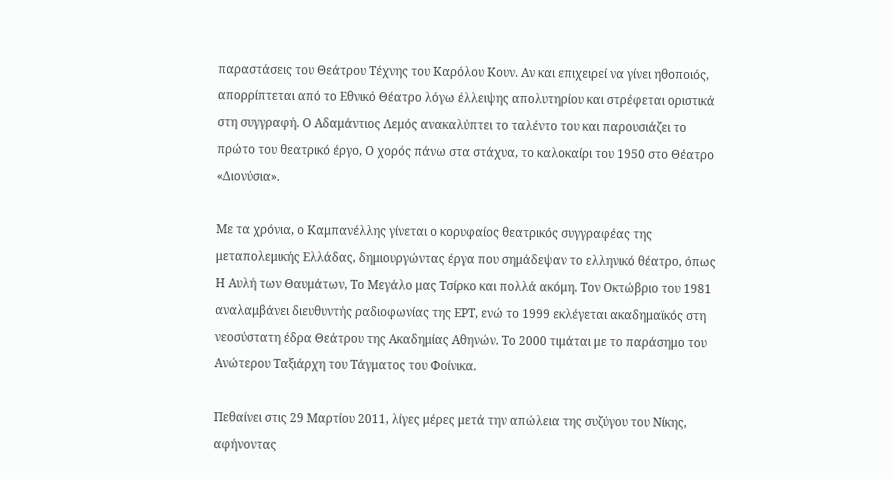παραστάσεις του Θεάτρου Τέχνης του Καρόλου Κουν. Αν και επιχειρεί να γίνει ηθοποιός, απορρίπτεται από το Εθνικό Θέατρο λόγω έλλειψης απολυτηρίου και στρέφεται οριστικά στη συγγραφή. Ο Αδαμάντιος Λεμός ανακαλύπτει το ταλέντο του και παρουσιάζει το πρώτο του θεατρικό έργο, Ο χορός πάνω στα στάχυα, το καλοκαίρι του 1950 στο Θέατρο «Διονύσια».

Με τα χρόνια, ο Καμπανέλλης γίνεται ο κορυφαίος θεατρικός συγγραφέας της μεταπολεμικής Ελλάδας, δημιουργώντας έργα που σημάδεψαν το ελληνικό θέατρο, όπως Η Αυλή των Θαυμάτων, Το Μεγάλο μας Τσίρκο και πολλά ακόμη. Τον Οκτώβριο του 1981 αναλαμβάνει διευθυντής ραδιοφωνίας της ΕΡΤ, ενώ το 1999 εκλέγεται ακαδημαϊκός στη νεοσύστατη έδρα Θεάτρου της Ακαδημίας Αθηνών. Το 2000 τιμάται με το παράσημο του Ανώτερου Ταξιάρχη του Τάγματος του Φοίνικα.

Πεθαίνει στις 29 Μαρτίου 2011, λίγες μέρες μετά την απώλεια της συζύγου του Νίκης, αφήνοντας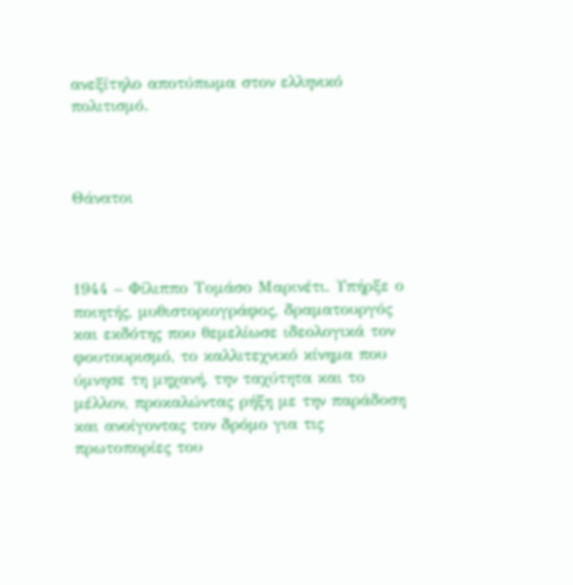ανεξίτηλο αποτύπωμα στον ελληνικό πολιτισμό.



Θάνατοι



1944 – Φίλιππο Τομάσο Μαρινέτι. Υπήρξε ο ποιητής, μυθιστοριογράφος, δραματουργός και εκδότης που θεμελίωσε ιδεολογικά τον φουτουρισμό, το καλλιτεχνικό κίνημα που ύμνησε τη μηχανή, την ταχύτητα και το μέλλον, προκαλώντας ρήξη με την παράδοση και ανοίγοντας τον δρόμο για τις πρωτοπορίες του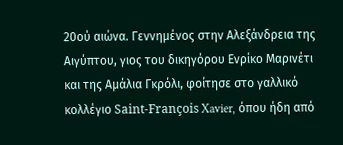20ού αιώνα. Γεννημένος στην Αλεξάνδρεια της Αιγύπτου, γιος του δικηγόρου Ενρίκο Μαρινέτι και της Αμάλια Γκρόλι, φοίτησε στο γαλλικό κολλέγιο Saint-François Xavier, όπου ήδη από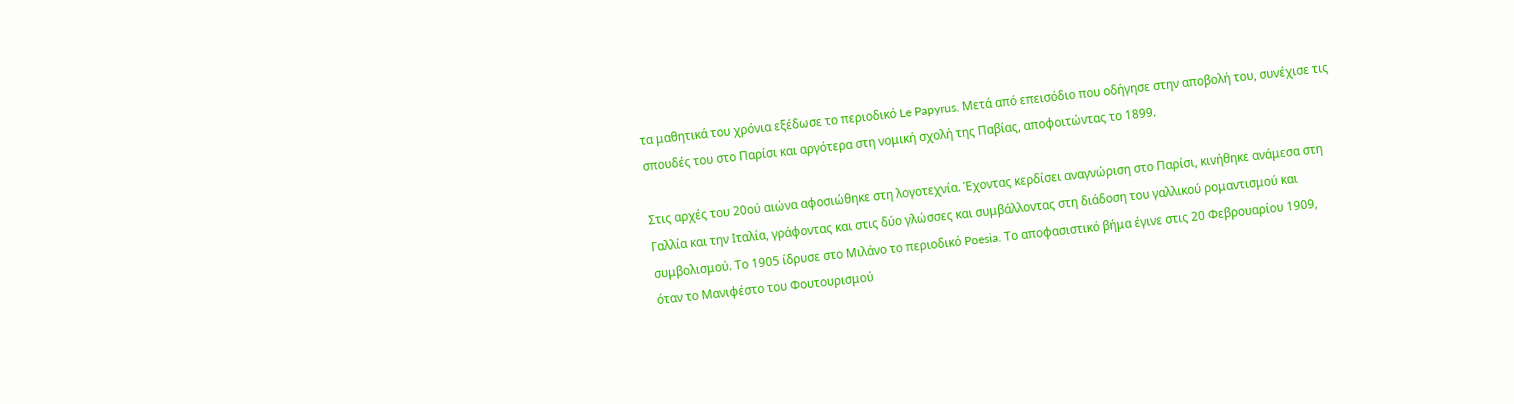τα μαθητικά του χρόνια εξέδωσε το περιοδικό Le Papyrus. Μετά από επεισόδιο που οδήγησε στην αποβολή του, συνέχισε τις σπουδές του στο Παρίσι και αργότερα στη νομική σχολή της Παβίας, αποφοιτώντας το 1899.

Στις αρχές του 20ού αιώνα αφοσιώθηκε στη λογοτεχνία. Έχοντας κερδίσει αναγνώριση στο Παρίσι, κινήθηκε ανάμεσα στη Γαλλία και την Ιταλία, γράφοντας και στις δύο γλώσσες και συμβάλλοντας στη διάδοση του γαλλικού ρομαντισμού και συμβολισμού. Το 1905 ίδρυσε στο Μιλάνο το περιοδικό Poesia. Το αποφασιστικό βήμα έγινε στις 20 Φεβρουαρίου 1909, όταν το Μανιφέστο του Φουτουρισμού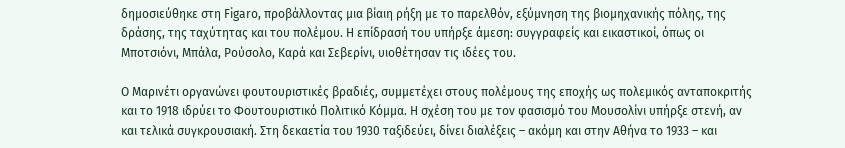δημοσιεύθηκε στη Figaro, προβάλλοντας μια βίαιη ρήξη με το παρελθόν, εξύμνηση της βιομηχανικής πόλης, της δράσης, της ταχύτητας και του πολέμου. Η επίδρασή του υπήρξε άμεση: συγγραφείς και εικαστικοί, όπως οι Μποτσιόνι, Μπάλα, Ρούσολο, Καρά και Σεβερίνι, υιοθέτησαν τις ιδέες του.

Ο Μαρινέτι οργανώνει φουτουριστικές βραδιές, συμμετέχει στους πολέμους της εποχής ως πολεμικός ανταποκριτής και το 1918 ιδρύει το Φουτουριστικό Πολιτικό Κόμμα. Η σχέση του με τον φασισμό του Μουσολίνι υπήρξε στενή, αν και τελικά συγκρουσιακή. Στη δεκαετία του 1930 ταξιδεύει, δίνει διαλέξεις – ακόμη και στην Αθήνα το 1933 – και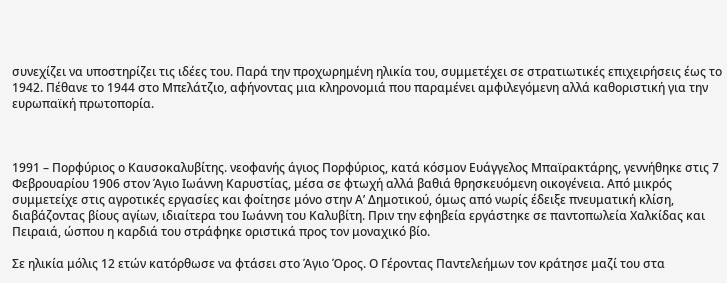συνεχίζει να υποστηρίζει τις ιδέες του. Παρά την προχωρημένη ηλικία του, συμμετέχει σε στρατιωτικές επιχειρήσεις έως το 1942. Πέθανε το 1944 στο Μπελάτζιο, αφήνοντας μια κληρονομιά που παραμένει αμφιλεγόμενη αλλά καθοριστική για την ευρωπαϊκή πρωτοπορία.



1991 – Πορφύριος ο Καυσοκαλυβίτης. νεοφανής άγιος Πορφύριος, κατά κόσμον Ευάγγελος Μπαϊρακτάρης, γεννήθηκε στις 7 Φεβρουαρίου 1906 στον Άγιο Ιωάννη Καρυστίας, μέσα σε φτωχή αλλά βαθιά θρησκευόμενη οικογένεια. Από μικρός συμμετείχε στις αγροτικές εργασίες και φοίτησε μόνο στην Α’ Δημοτικού, όμως από νωρίς έδειξε πνευματική κλίση, διαβάζοντας βίους αγίων, ιδιαίτερα του Ιωάννη του Καλυβίτη. Πριν την εφηβεία εργάστηκε σε παντοπωλεία Χαλκίδας και Πειραιά, ώσπου η καρδιά του στράφηκε οριστικά προς τον μοναχικό βίο.

Σε ηλικία μόλις 12 ετών κατόρθωσε να φτάσει στο Άγιο Όρος. Ο Γέροντας Παντελεήμων τον κράτησε μαζί του στα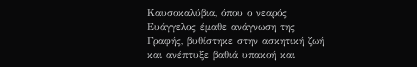Καυσοκαλύβια, όπου ο νεαρός Ευάγγελος έμαθε ανάγνωση της Γραφής, βυθίστηκε στην ασκητική ζωή και ανέπτυξε βαθιά υπακοή και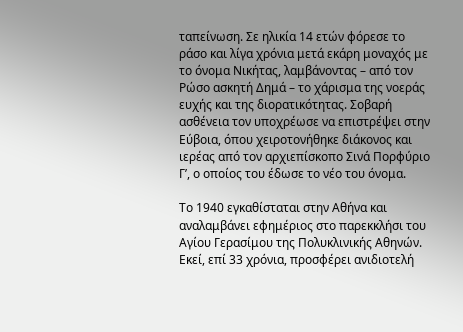ταπείνωση. Σε ηλικία 14 ετών φόρεσε το ράσο και λίγα χρόνια μετά εκάρη μοναχός με το όνομα Νικήτας, λαμβάνοντας – από τον Ρώσο ασκητή Δημά – το χάρισμα της νοεράς ευχής και της διορατικότητας. Σοβαρή ασθένεια τον υποχρέωσε να επιστρέψει στην Εύβοια, όπου χειροτονήθηκε διάκονος και ιερέας από τον αρχιεπίσκοπο Σινά Πορφύριο Γ’, ο οποίος του έδωσε το νέο του όνομα.

Το 1940 εγκαθίσταται στην Αθήνα και αναλαμβάνει εφημέριος στο παρεκκλήσι του Αγίου Γερασίμου της Πολυκλινικής Αθηνών. Εκεί, επί 33 χρόνια, προσφέρει ανιδιοτελή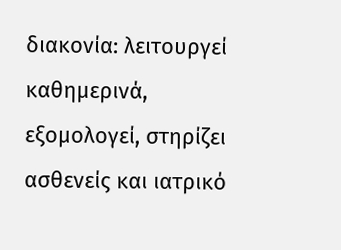διακονία: λειτουργεί καθημερινά, εξομολογεί, στηρίζει ασθενείς και ιατρικό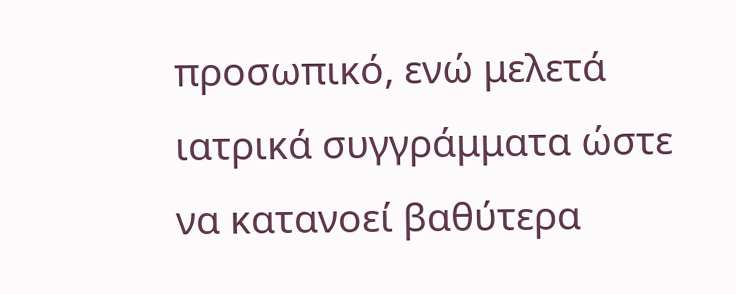προσωπικό, ενώ μελετά ιατρικά συγγράμματα ώστε να κατανοεί βαθύτερα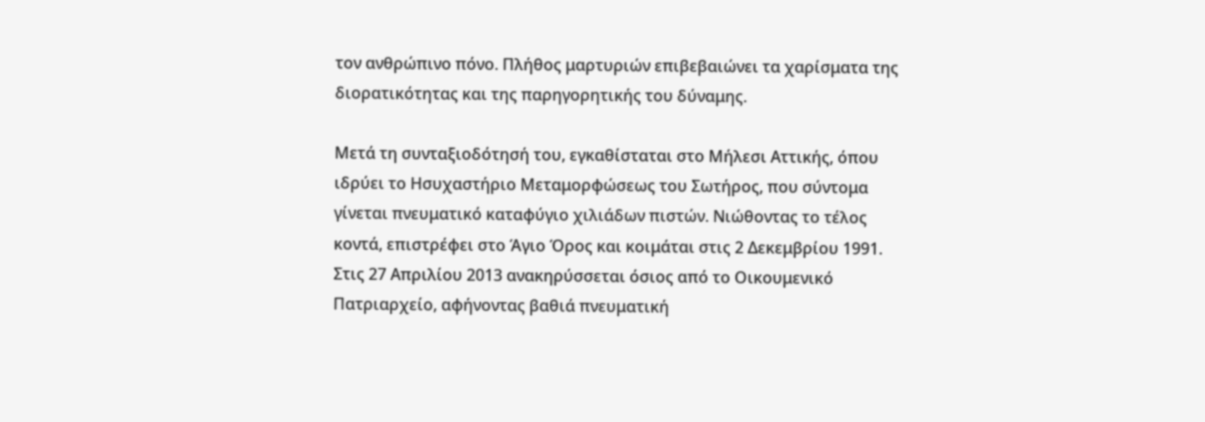τον ανθρώπινο πόνο. Πλήθος μαρτυριών επιβεβαιώνει τα χαρίσματα της διορατικότητας και της παρηγορητικής του δύναμης.

Μετά τη συνταξιοδότησή του, εγκαθίσταται στο Μήλεσι Αττικής, όπου ιδρύει το Ησυχαστήριο Μεταμορφώσεως του Σωτήρος, που σύντομα γίνεται πνευματικό καταφύγιο χιλιάδων πιστών. Νιώθοντας το τέλος κοντά, επιστρέφει στο Άγιο Όρος και κοιμάται στις 2 Δεκεμβρίου 1991. Στις 27 Απριλίου 2013 ανακηρύσσεται όσιος από το Οικουμενικό Πατριαρχείο, αφήνοντας βαθιά πνευματική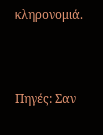κληρονομιά.



Πηγές: Σαν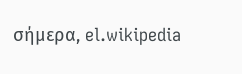σήμερα, el.wikipedia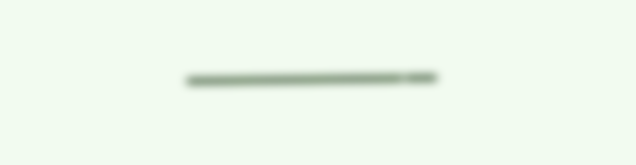———–